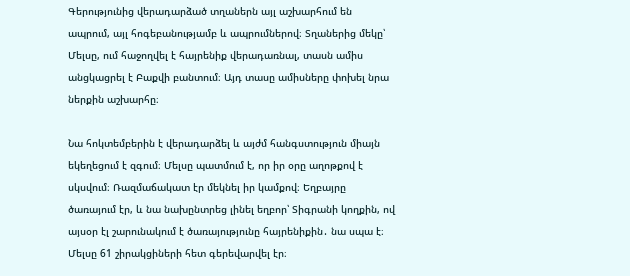Գերությունից վերադարձած տղաներն այլ աշխարհում են ապրում, այլ հոգեբանությամբ և ապրումներով։ Տղաներից մեկը՝ Մելսը, ում հաջողվել է հայրենիք վերադառնալ, տասն ամիս անցկացրել է Բաքվի բանտում։ Այդ տասը ամիսները փոխել նրա ներքին աշխարհը։

Նա հոկտեմբերին է վերադարձել և այժմ հանգստություն միայն եկեղեցում է զգում։ Մելսը պատմում է, որ իր օրը աղոթքով է սկսվում։ Ռազմաճակատ էր մեկնել իր կամքով։ Եղբայրը ծառայում էր, և նա նախընտրեց լինել եղբոր՝ Տիգրանի կողքին, ով այսօր էլ շարունակում է ծառայությունը հայրենիքին․ նա սպա է։ Մելսը 61 շիրակցիների հետ գերեվարվել էր։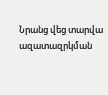Նրանց վեց տարվա ազատազրկման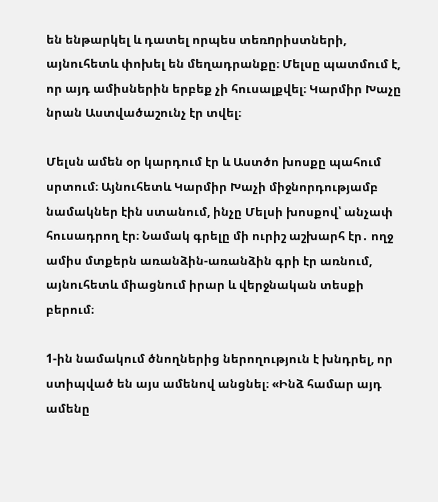են ենթարկել և դատել որպես տեռnրիստների, այնուհետև փոխել են մեղադրանքը։ Մելսը պատմում է, որ այդ ամիսներին երբեք չի հուսալքվել։ Կարմիր Խաչը նրան Աստվածաշունչ էր տվել։

Մելսն ամեն օր կարդում էր և Աստծո խոսքը պահում սրտում։ Այնուհետև Կարմիր Խաչի միջնորդությամբ նամակներ էին ստանում, ինչը Մելսի խոսքով՝ անչափ հուսադրող էր։ Նամակ գրելը մի ուրիշ աշխարհ էր․ ողջ ամիս մտքերն առանձին-առանձին գրի էր առնում, այնուհետև միացնում իրար և վերջնական տեսքի բերում։

1-ին նամակում ծնողներից ներողություն է խնդրել, որ ստիպված են այս ամենով անցնել։ «Ինձ համար այդ ամենը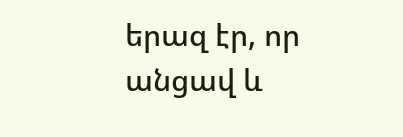երազ էր, որ անցավ և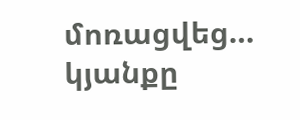մոռացվեց… կյանքը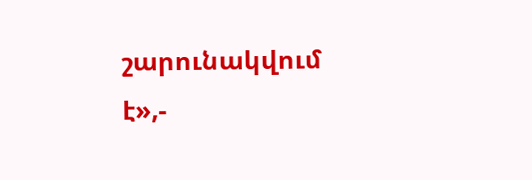շարունակվում է»,-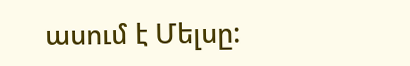ասում է Մելսը: